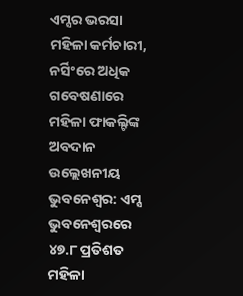ଏମ୍ସର ଭରସା ମହିଳା କର୍ମଚାରୀ, ନର୍ସିଂରେ ଅଧିକ
ଗବେଷଣାରେ ମହିଳା ଫାକଲ୍ଟିଙ୍କ ଅବଦାନ ଉଲ୍ଲେଖନୀୟ
ଭୁବନେଶ୍ବର: ଏମ୍ସ ଭୁବନେଶ୍ବରରେ ୪୭.୮ ପ୍ରତିଶତ ମହିଳା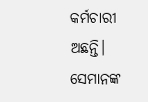କର୍ମଚାରୀ ଅଛନ୍ତି। ସେମାନଙ୍କ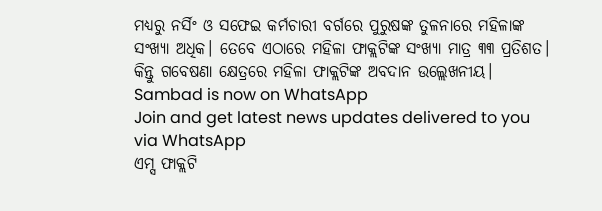ମଧ୍ୟରୁ ନର୍ସିଂ ଓ ସଫେଇ କର୍ମଚାରୀ ବର୍ଗରେ ପୁରୁଷଙ୍କ ତୁଳନାରେ ମହିଳାଙ୍କ ସଂଖ୍ୟା ଅଧିକ। ତେବେ ଏଠାରେ ମହିଳା ଫାକ୍ଲଟିଙ୍କ ସଂଖ୍ୟା ମାତ୍ର ୩୩ ପ୍ରତିଶତ। କିନ୍ତୁ ଗବେଷଣା କ୍ଷେତ୍ରରେ ମହିଳା ଫାକ୍ଲଟିଙ୍କ ଅବଦାନ ଉଲ୍ଲେଖନୀୟ।
Sambad is now on WhatsApp
Join and get latest news updates delivered to you via WhatsApp
ଏମ୍ସ ଫାକ୍ଲଟି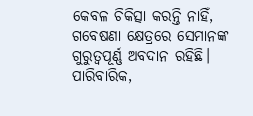କେବଳ ଚିକିତ୍ସା କରନ୍ତି ନାହିଁ, ଗବେଷଣା କ୍ଷେତ୍ରରେ ସେମାନଙ୍କ ଗୁରୁତ୍ବପୂର୍ଣ୍ଣ ଅବଦାନ ରହିଛି। ପାରିବାରିକ,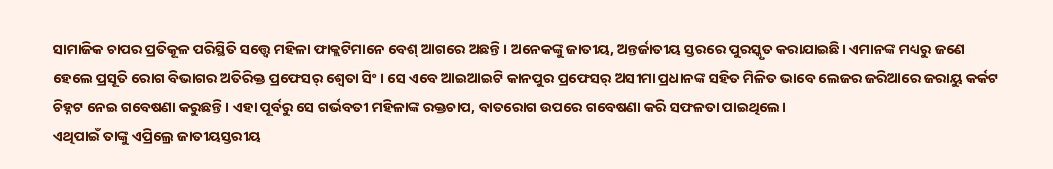ସାମାଜିକ ଚାପର ପ୍ରତିକୂଳ ପରିସ୍ଥିତି ସତ୍ତ୍ବେ ମହିଳା ଫାକ୍ଲଟିମାନେ ବେଶ୍ ଆଗରେ ଅଛନ୍ତି। ଅନେକଙ୍କୁ ଜାତୀୟ, ଅନ୍ତର୍ଜାତୀୟ ସ୍ତରରେ ପୁରସ୍କୃତ କରାଯାଇଛି। ଏମାନଙ୍କ ମଧ୍ୟରୁ ଜଣେ ହେଲେ ପ୍ରସୂତି ରୋଗ ବିଭାଗର ଅତିରିକ୍ତ ପ୍ରଫେସର୍ ଶ୍ବେତା ସିଂ। ସେ ଏବେ ଆଇଆଇଟି କାନପୁର ପ୍ରଫେସର୍ ଅସୀମା ପ୍ରଧାନଙ୍କ ସହିତ ମିଳିତ ଭାବେ ଲେଜର ଜରିଆରେ ଜରାୟୁ କର୍କଟ ଚିହ୍ନଟ ନେଇ ଗବେଷଣା କରୁଛନ୍ତି। ଏହା ପୂର୍ବରୁ ସେ ଗର୍ଭବତୀ ମହିଳାଙ୍କ ରକ୍ତଚାପ, ବାତରୋଗ ଉପରେ ଗବେଷଣା କରି ସଫଳତା ପାଇଥିଲେ।
ଏଥିପାଇଁ ତାଙ୍କୁ ଏପ୍ରିଲ୍ରେ ଜାତୀୟସ୍ତରୀୟ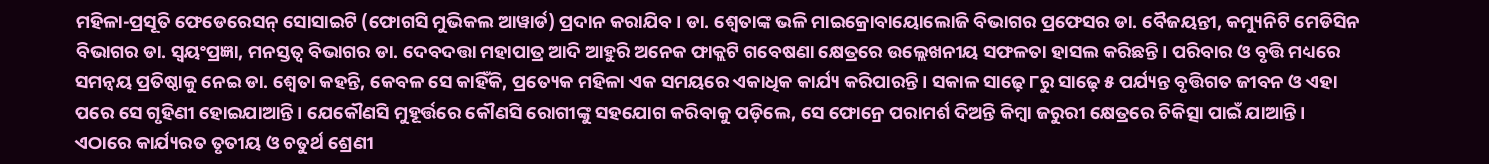ମହିଳା-ପ୍ରସୂତି ଫେଡେରେସନ୍ ସୋସାଇଟି (ଫୋଗସି ମୁଭିକଲ ଆୱାର୍ଡ) ପ୍ରଦାନ କରାଯିବ। ଡା. ଶ୍ବେତାଙ୍କ ଭଳି ମାଇକ୍ରୋବାୟୋଲୋଜି ବିଭାଗର ପ୍ରଫେସର ଡା. ବୈଜୟନ୍ତୀ, କମ୍ୟୁନିଟି ମେଡିସିନ ବିଭାଗର ଡା. ସ୍ବୟଂପ୍ରଜ୍ଞା, ମନସ୍ତତ୍ବ ବିଭାଗର ଡା. ଦେବଦତ୍ତା ମହାପାତ୍ର ଆଦି ଆହୁରି ଅନେକ ଫାକ୍ଲଟି ଗବେଷଣା କ୍ଷେତ୍ରରେ ଉଲ୍ଲେଖନୀୟ ସଫଳତା ହାସଲ କରିଛନ୍ତି। ପରିବାର ଓ ବୃତ୍ତି ମଧ୍ୟରେ ସମନ୍ବୟ ପ୍ରତିଷ୍ଠାକୁ ନେଇ ଡା. ଶ୍ବେତା କହନ୍ତି, କେବଳ ସେ କାହିଁକି, ପ୍ରତ୍ୟେକ ମହିଳା ଏକ ସମୟରେ ଏକାଧିକ କାର୍ଯ୍ୟ କରିପାରନ୍ତି। ସକାଳ ସାଢ଼େ ୮ରୁ ସାଢ଼େ ୫ ପର୍ଯ୍ୟନ୍ତ ବୃତ୍ତିଗତ ଜୀବନ ଓ ଏହା ପରେ ସେ ଗୃହିଣୀ ହୋଇଯାଆନ୍ତି। ଯେକୌଣସି ମୁହୂର୍ତ୍ତରେ କୌଣସି ରୋଗୀଙ୍କୁ ସହଯୋଗ କରିବାକୁ ପଡ଼ିଲେ, ସେ ଫୋନ୍ରେ ପରାମର୍ଶ ଦିଅନ୍ତି କିମ୍ବା ଜରୁରୀ କ୍ଷେତ୍ରରେ ଚିକିତ୍ସା ପାଇଁ ଯାଆନ୍ତି।
ଏଠାରେ କାର୍ଯ୍ୟରତ ତୃତୀୟ ଓ ଚତୁର୍ଥ ଶ୍ରେଣୀ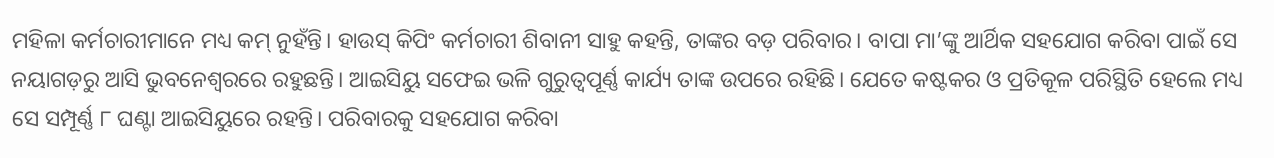ମହିଳା କର୍ମଚାରୀମାନେ ମଧ୍ୟ କମ୍ ନୁହଁନ୍ତି। ହାଉସ୍ କିପିଂ କର୍ମଚାରୀ ଶିବାନୀ ସାହୁ କହନ୍ତି, ତାଙ୍କର ବଡ଼ ପରିବାର। ବାପା ମା’ଙ୍କୁ ଆର୍ଥିକ ସହଯୋଗ କରିବା ପାଇଁ ସେ ନୟାଗଡ଼ରୁ ଆସି ଭୁବନେଶ୍ବରରେ ରହୁଛନ୍ତି। ଆଇସିୟୁ ସଫେଇ ଭଳି ଗୁରୁତ୍ବପୂର୍ଣ୍ଣ କାର୍ଯ୍ୟ ତାଙ୍କ ଉପରେ ରହିଛି। ଯେତେ କଷ୍ଟକର ଓ ପ୍ରତିକୂଳ ପରିସ୍ଥିତି ହେଲେ ମଧ୍ୟ ସେ ସମ୍ପୂର୍ଣ୍ଣ ୮ ଘଣ୍ଟା ଆଇସିୟୁରେ ରହନ୍ତି। ପରିବାରକୁ ସହଯୋଗ କରିବା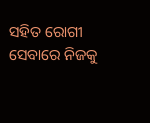ସହିତ ରୋଗୀ ସେବାରେ ନିଜକୁ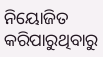ନିୟୋଜିତ କରିପାରୁଥିବାରୁ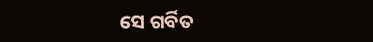ସେ ଗର୍ବିତ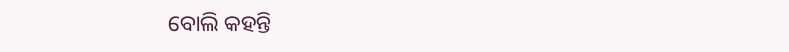ବୋଲି କହନ୍ତି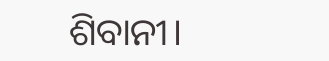ଶିବାନୀ।